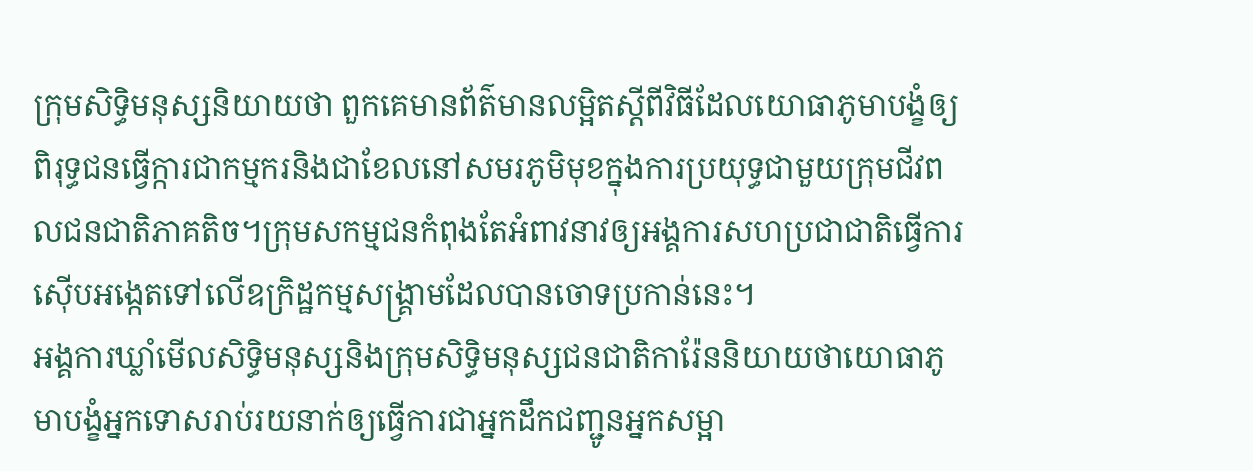ក្រុមសិទ្ធិមនុស្សនិយាយថា ពួកគេមានព័ត៌មានលម្អិតស្តីពីវិធីដែលយោធាភូមាបង្ខំឲ្យពិរុទ្ធជនធ្វើក្ការជាកម្មករនិងជាខែលនៅសមរភូមិមុខក្នុងការប្រយុទ្ធជាមួយក្រុមជីវពលជនជាតិភាគតិច។ក្រុមសកម្មជនកំពុងតែអំពាវនាវឲ្យអង្គការសហប្រជាជាតិធ្វើការស៊ើបអង្កេតទៅលើឧក្រិដ្ឋកម្មសង្រ្គាមដែលបានចោទប្រកាន់នេះ។
អង្គការឃ្លាំមើលសិទ្ធិមនុស្សនិងក្រុមសិទិ្ធមនុស្សជនជាតិការ៉ែននិយាយថាយោធាភូមាបង្ខំអ្នកទោសរាប់រយនាក់ឲ្យធ្វើការជាអ្នកដឹកជញ្ជូនអ្នកសម្អា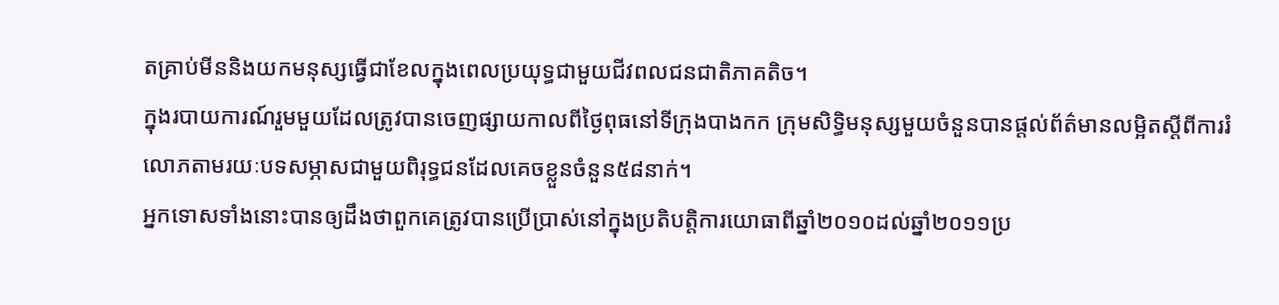តគ្រាប់មីននិងយកមនុស្សធ្វើជាខែលក្នុងពេលប្រយុទ្ធជាមួយជីវពលជនជាតិភាគតិច។
ក្នុងរបាយការណ៍រួមមួយដែលត្រូវបានចេញផ្សាយកាលពីថ្ងៃពុធនៅទីក្រុងបាងកក ក្រុមសិទិ្ធមនុស្សមួយចំនួនបានផ្តល់ព័ត៌មានលម្អិតស្តីពីការរំលោភតាមរយៈបទសម្ភាសជាមួយពិរុទ្ធជនដែលគេចខ្លួនចំនួន៥៨នាក់។
អ្នកទោសទាំងនោះបានឲ្យដឹងថាពួកគេត្រូវបានប្រើប្រាស់នៅក្នុងប្រតិបត្តិការយោធាពីឆ្នាំ២០១០ដល់ឆ្នាំ២០១១ប្រ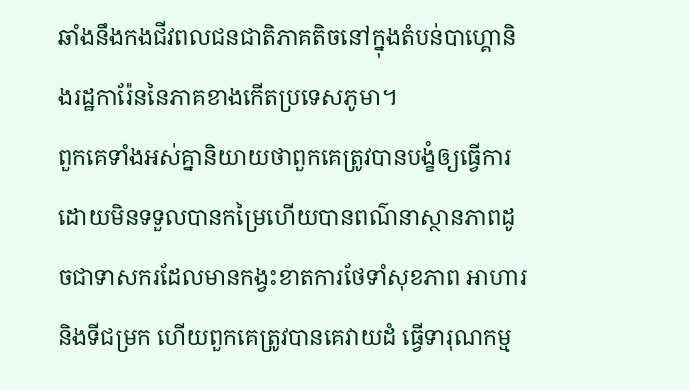ឆាំងនឹងកងជីវពលជនជាតិភាគតិចនៅក្នុងតំបន់បាហ្គោនិងរដ្ឋការ៉ែននៃភាគខាងកើតប្រទេសភូមា។
ពួកគេទាំងអស់គ្នានិយាយថាពួកគេត្រូវបានបង្ខំឲ្យធ្វើការដោយមិនទទួលបានកម្រៃហើយបានពណ៌នាស្ថានភាពដូចជាទាសករដែលមានកង្វះខាតការថែទាំសុខភាព អាហារ និងទីជម្រក ហើយពួកគេត្រូវបានគេវាយដំ ធ្វើទារុណកម្ម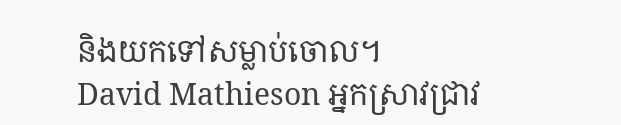និងយកទៅសម្លាប់ចោល។
David Mathieson អ្នកស្រាវជ្រាវ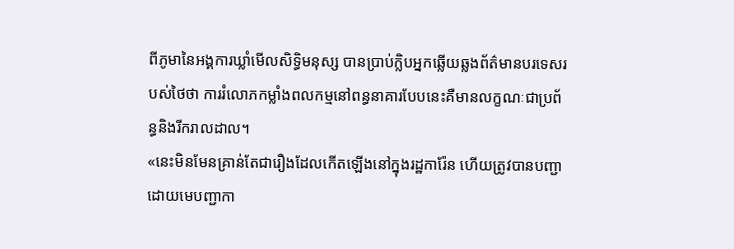ពីភូមានៃអង្គការឃ្លាំមើលសិទ្ធិមនុស្ស បានប្រាប់ក្លិបអ្នកឆ្លើយឆ្លងព័ត៌មានបរទេសរបស់ថៃថា ការរំលោភកម្លាំងពលកម្មនៅពន្ធនាគារបែបនេះគឺមានលក្ខណៈជាប្រព័ន្ធនិងរីករាលដាល។
«នេះមិនមែនគ្រាន់តែជារឿងដែលកើតឡើងនៅក្នុងរដ្ឋការ៉ែន ហើយត្រូវបានបញ្ជាដោយមេបញ្ជាកា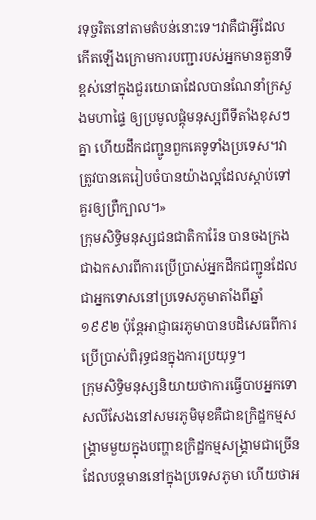រទុច្ចរិតនៅតាមតំបន់នោះទេ។វាគឺជាអ្វីដែលកើតឡើងក្រោមការបញ្ជារបស់អ្នកមានតួនាទីខ្ពស់នៅក្នុងជួរយោធាដែលបានណែនាំក្រសួងមហាផ្ទៃ ឲ្យប្រមូលផ្តុំមនុស្សពីទីតាំងខុសៗគ្នា ហើយដឹកជញ្ជូនពួកគេទូទាំងប្រទេស។វាត្រូវបានគេរៀបចំបានយ៉ាងល្អដែលស្តាប់ទៅគួរឲ្យព្រឺក្បាល។»
ក្រុមសិទ្ធិមនុស្សជនជាតិការ៉ែន បានចងក្រងជាឯកសារពីការប្រើប្រាស់អ្នកដឹកជញ្ជូនដែលជាអ្នកទោសនៅប្រទេសភូមាតាំងពីឆ្នាំ១៩៩២ ប៉ុន្តែអាជ្ញាធរភូមាបានបដិសេធពីការប្រើប្រាស់ពិរុទ្ធជនក្នុងការប្រយុទ្ធ។
ក្រុមសិទ្ធិមនុស្សនិយាយថាការធ្វើបាបអ្នកទោសលីសែងនៅសមរភូមិមុខគឺជាឧក្រិដ្ឋកម្មសង្រ្គាមមួយក្នុងបញ្ហាឧក្រិដ្ឋកម្មសង្រ្គាមជាច្រើនដែលបន្តមាននៅក្នុងប្រទេសភូមា ហើយថាអ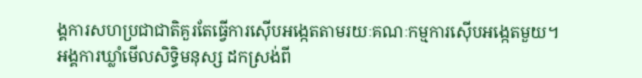ង្គការសហប្រជាជាតិគួរតែធ្វើការស៊ើបអង្កេតតាមរយៈគណៈកម្មការស៊ើបអង្កេតមួយ។
អង្គការឃ្លាំមើលសិទ្ធិមនុស្ស ដកស្រង់ពី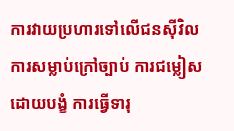ការវាយប្រហារទៅលើជនស៊ីវិល ការសម្លាប់ក្រៅច្បាប់ ការជម្លៀសដោយបង្ខំ ការធ្វើទារុ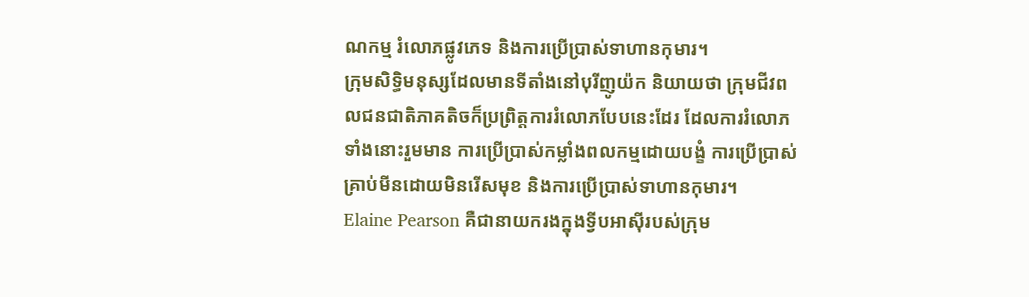ណកម្ម រំលោភផ្លូវភេទ និងការប្រើប្រាស់ទាហានកុមារ។
ក្រុមសិទ្ធិមនុស្សដែលមានទីតាំងនៅបុរីញូយ៉ក និយាយថា ក្រុមជីវពលជនជាតិភាគតិចក៏ប្រព្រិត្តការរំលោភបែបនេះដែរ ដែលការរំលោភទាំងនោះរួមមាន ការប្រើប្រាស់កម្លាំងពលកម្មដោយបង្ខំ ការប្រើប្រាស់គ្រាប់មីនដោយមិនរើសមុខ និងការប្រើប្រាស់ទាហានកុមារ។
Elaine Pearson គឺជានាយករងក្នុងទ្វីបអាស៊ីរបស់ក្រុម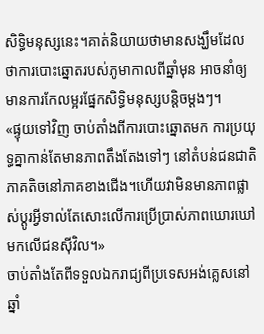សិទ្ធិមនុស្សនេះ។គាត់និយាយថាមានសង្ឃឹមដែលថាការបោះឆ្នោតរបស់ភូមាកាលពីឆ្នាំមុន អាចនាំឲ្យមានការកែលម្អរផ្នែកសិទ្ធិមនុស្សបន្តិចម្តងៗ។
«ផ្ទុយទៅវិញ ចាប់តាំងពីការបោះឆ្នោតមក ការប្រយុទ្ធគ្នាកាន់តែមានភាពតឹងតែងទៅៗ នៅតំបន់ជនជាតិភាគតិចនៅភាគខាងជើង។ហើយវាមិនមានភាពផ្លាស់ប្តូរអ្វីទាល់តែសោះលើការប្រើប្រាស់ភាពឃោរឃៅមកលើជនស៊ីវិល។»
ចាប់តាំងតែពីទទួលឯករាជ្យពីប្រទេសអង់គ្លេសនៅឆ្នាំ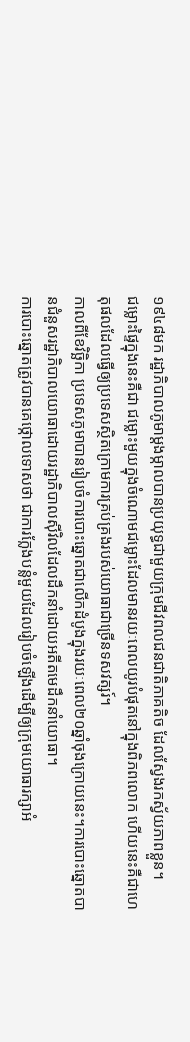១៩៤៨មក រដ្ឋាភិបាលភូមាម្តងម្កាលបានប្រយុទ្ធជាមួយក្រុមជីវពលជនជាតិភាគតិច ដែលស្វែងរកស្វ័យភាពខ្លួន។
ជម្លោះផ្ទៃក្នុងនេះគឺជា ជម្លោះមួយក្នុងចំណោមជម្លោះដែលមានរយៈពេលយូរបំផុតនៅក្នុងពិភពលោក ហើយនេះគឺជាហេតុផលដែលធ្វើឲ្យប្រទេសស្ថិតក្រោមការគ្រប់គ្រងរបស់យោធាជាច្រើនទសវត្សរ៍។
កាលពីខែវិច្ឆិកា ប្រទេសភូមាបានរៀបចំការបោះឆ្នោតជាលើកដំបូងក្នុងរយៈពេល២០ឆ្នាំចុងក្រោយនេះ។ការបោះឆ្នោតបានជំនួសរដ្ឋាភិបាលយោធាដោយរដ្ឋាភិបាលស៊ីវិលដែលដឹកនាំដោយអតីតមេដឹកនាំយោធា។
ការបោះឆ្នោតត្រូវបានគេថ្កោលទោសថា ជាការក្លែងបន្លំមួយដែលរៀបចំឡើងដើម្បីឲ្យក្រុមយោធារក្សាអំ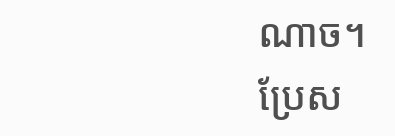ណាច។
ប្រែស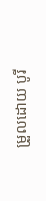ម្រួលដោយ បូរី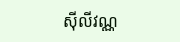ស៊ីលីវណ្ណ